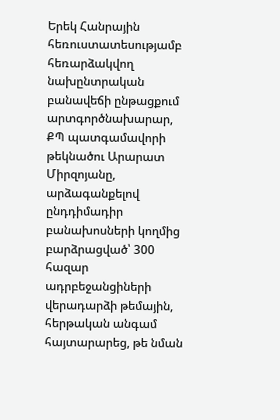Երեկ Հանրային հեռուստատեսությամբ հեռարձակվող նախընտրական բանավեճի ընթացքում արտգործնախարար, ՔՊ պատգամավորի թեկնածու Արարատ Միրզոյանը, արձագանքելով ընդդիմադիր բանախոսների կողմից բարձրացված՝ 300 հազար ադրբեջանցիների վերադարձի թեմային, հերթական անգամ հայտարարեց, թե նման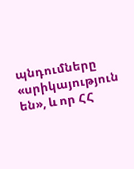պնդումները «սրիկայություն են», և որ ՀՀ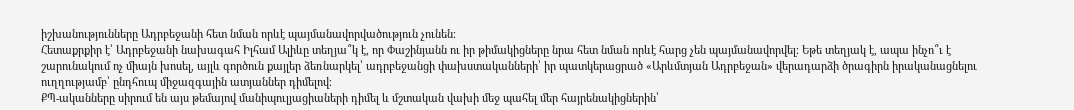իշխանությունները Ադրբեջանի հետ նման որևէ պայմանավորվածություն չունեն։
Հետաքրքիր է՝ Ադրբեջանի նախագահ Իլհամ Ալիևը տեղյա՞կ է, որ Փաշինյանն ու իր թիմակիցները նրա հետ նման որևէ հարց չեն պայմանավորվել։ Եթե տեղյակ է, ապա ինչո՞ւ է շարունակում ոչ միայն խոսել, այլև գործուն քայլեր ձեռնարկել՝ ադրբեջանցի փախստականների՝ իր պատկերացրած «Արևմտյան Ադրբեջան» վերադարձի ծրագիրն իրականացնելու ուղղությամբ՝ ընդհուպ միջազգային ատյաններ դիմելով։
ՔՊ-ականները սիրում են այս թեմայով մանիպուլյացիաների դիմել և մշտական վախի մեջ պահել մեր հայրենակիցներին՝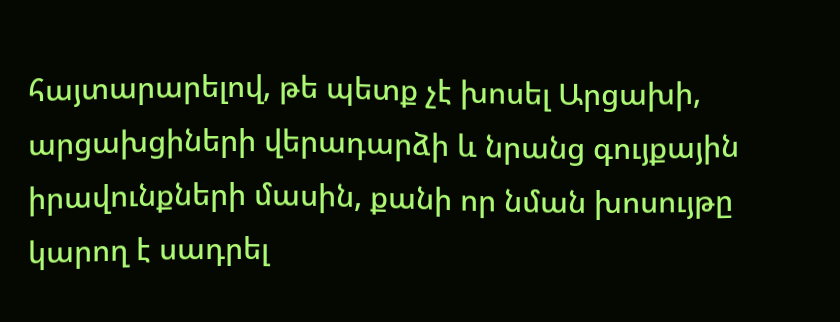հայտարարելով, թե պետք չէ խոսել Արցախի, արցախցիների վերադարձի և նրանց գույքային իրավունքների մասին, քանի որ նման խոսույթը կարող է սադրել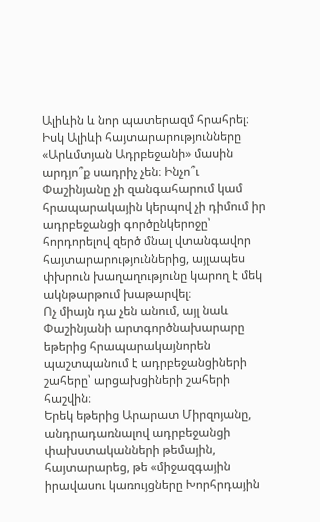Ալիևին և նոր պատերազմ հրահրել։ Իսկ Ալիևի հայտարարությունները «Արևմտյան Ադրբեջանի» մասին արդյո՞ք սադրիչ չեն։ Ինչո՞ւ Փաշինյանը չի զանգահարում կամ հրապարակային կերպով չի դիմում իր ադրբեջանցի գործընկերոջը՝ հորդորելով զերծ մնալ վտանգավոր հայտարարություններից, այլապես փխրուն խաղաղությունը կարող է մեկ ակնթարթում խաթարվել։
Ոչ միայն դա չեն անում, այլ նաև Փաշինյանի արտգործնախարարը եթերից հրապարակայնորեն պաշտպանում է ադրբեջանցիների շահերը՝ արցախցիների շահերի հաշվին։
Երեկ եթերից Արարատ Միրզոյանը, անդրադառնալով ադրբեջանցի փախստականների թեմային, հայտարարեց, թե «միջազգային իրավասու կառույցները Խորհրդային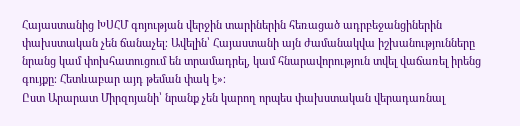Հայաստանից ԽՍՀՄ գոյության վերջին տարիներին հեռացած ադրբեջանցիներին փախստական չեն ճանաչել։ Ավելին՝ Հայաստանի այն ժամանակվա իշխանությունները նրանց կամ փոխհատուցում են տրամադրել, կամ հնարավորություն տվել վաճառել իրենց գույքը։ Հետևաբար այդ թեման փակ է»։
Ըստ Արարատ Միրզոյանի՝ նրանք չեն կարող որպես փախստական վերադառնալ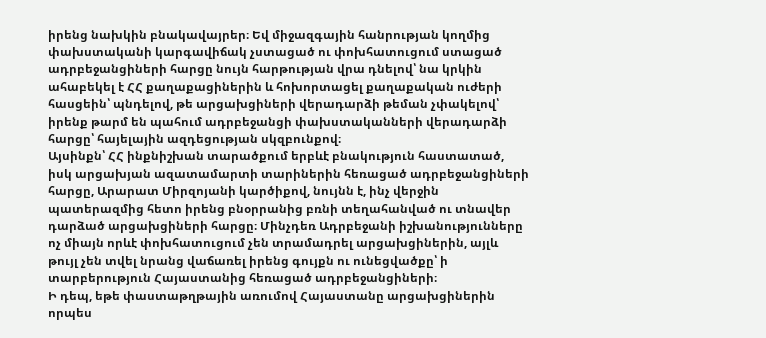իրենց նախկին բնակավայրեր։ Եվ միջազգային հանրության կողմից փախստականի կարգավիճակ չստացած ու փոխհատուցում ստացած ադրբեջանցիների հարցը նույն հարթության վրա դնելով՝ նա կրկին ահաբեկել է ՀՀ քաղաքացիներին և հոխորտացել քաղաքական ուժերի հասցեին՝ պնդելով, թե արցախցիների վերադարձի թեման չփակելով՝ իրենք թարմ են պահում ադրբեջանցի փախստականների վերադարձի հարցը՝ հայելային ազդեցության սկզբունքով։
Այսինքն՝ ՀՀ ինքնիշխան տարածքում երբևէ բնակություն հաստատած, իսկ արցախյան ազատամարտի տարիներին հեռացած ադրբեջանցիների հարցը, Արարատ Միրզոյանի կարծիքով, նույնն է, ինչ վերջին պատերազմից հետո իրենց բնօրրանից բռնի տեղահանված ու տնավեր դարձած արցախցիների հարցը։ Մինչդեռ Ադրբեջանի իշխանությունները ոչ միայն որևէ փոխհատուցում չեն տրամադրել արցախցիներին, այլև թույլ չեն տվել նրանց վաճառել իրենց գույքն ու ունեցվածքը՝ ի տարբերություն Հայաստանից հեռացած ադրբեջանցիների։
Ի դեպ, եթե փաստաթղթային առումով Հայաստանը արցախցիներին որպես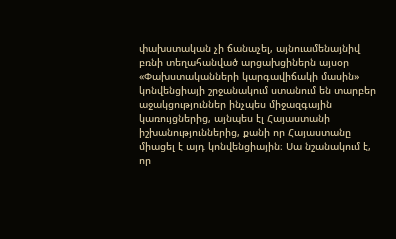փախստական չի ճանաչել, այնուամենայնիվ բռնի տեղահանված արցախցիներն այսօր «Փախստականների կարգավիճակի մասին» կոնվենցիայի շրջանակում ստանում են տարբեր աջակցություններ ինչպես միջազգային կառույցներից, այնպես էլ Հայաստանի իշխանություններից, քանի որ Հայաստանը միացել է այդ կոնվենցիային։ Սա նշանակում է, որ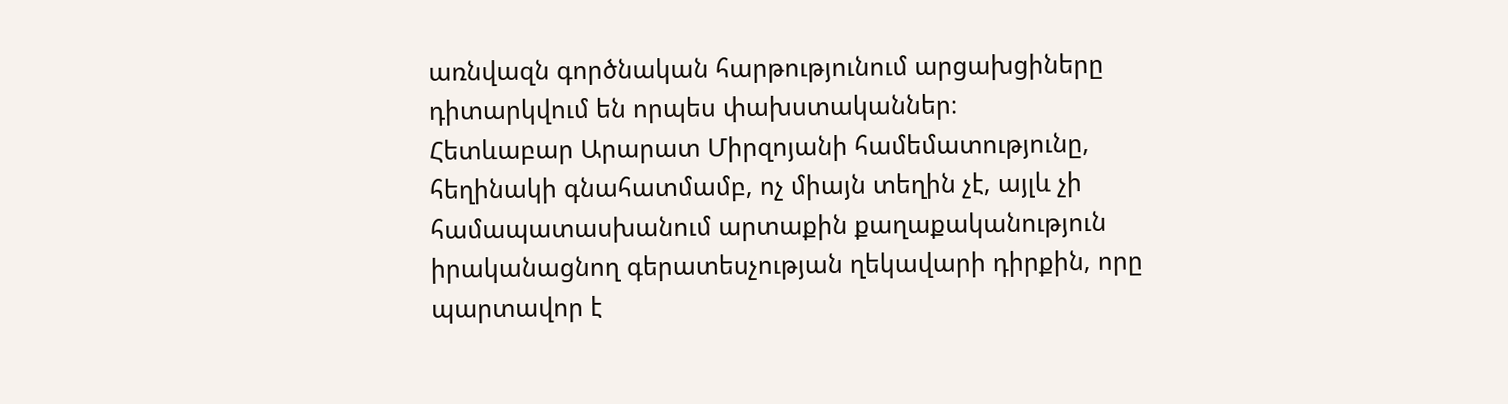առնվազն գործնական հարթությունում արցախցիները դիտարկվում են որպես փախստականներ։
Հետևաբար Արարատ Միրզոյանի համեմատությունը, հեղինակի գնահատմամբ, ոչ միայն տեղին չէ, այլև չի համապատասխանում արտաքին քաղաքականություն իրականացնող գերատեսչության ղեկավարի դիրքին, որը պարտավոր է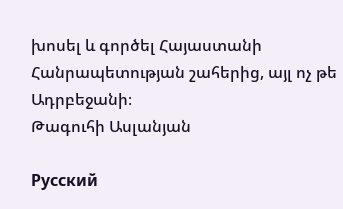խոսել և գործել Հայաստանի Հանրապետության շահերից, այլ ոչ թե Ադրբեջանի։
Թագուհի Ասլանյան

Русский